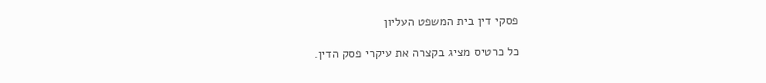פסקי דין בית המשפט העליון

כל כרטיס מציג בקצרה את עיקרי פסק הדין.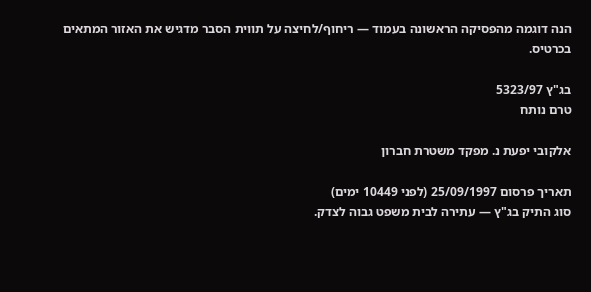הנה דוגמה מהפסיקה הראשונה בעמוד — ריחוף/לחיצה על תווית הסבר מדגיש את האזור המתאים בכרטיס.

בג"ץ 5323/97
טרם נותח

אלקובי יפעת נ. מפקד משטרת חברון

תאריך פרסום 25/09/1997 (לפני 10449 ימים)
סוג התיק בג"ץ — עתירה לבית משפט גבוה לצדק.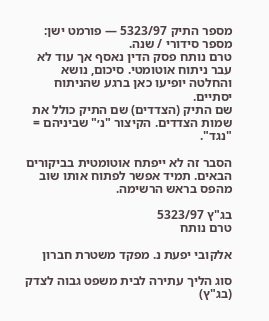מספר התיק 5323/97 — פורמט ישן: מספר סידורי / שנה.
טרם נותח פסק הדין נאסף אך עוד לא עבר ניתוח אוטומטי. סיכום, נושא והחלטה יופיעו כאן ברגע שהניתוח יסתיים.
שם התיק (הצדדים) שם התיק כולל את שמות הצדדים. הקיצור "נ׳" שביניהם = "נגד".

הסבר זה לא ייפתח אוטומטית בביקורים הבאים. תמיד אפשר לפתוח אותו שוב מהפס בראש הרשימה.

בג"ץ 5323/97
טרם נותח

אלקובי יפעת נ. מפקד משטרת חברון

סוג הליך עתירה לבית משפט גבוה לצדק (בג"ץ)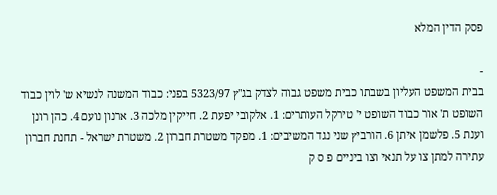פסק הדין המלא

-
בבית המשפט העליון בשבתו כבית משפט גבוה לצדק בג"ץ 5323/97 בפני: כבוד המשנה לנשיא ש' לוין כבוד השופט ת' אור כבוד השופט י' טירקל העותרים: 1. אלקובי יפעת 2. חייקין מלכה 3. ארנון נועם 4. כהן רונן וענת 5. פלשמן איתן 6. הורביץ שני נגד המשיבים: 1. מפקד משטרת חברון 2. משטרת ישראל - תחנת חברון עתירה למתן צו על תנאי וצו ביניים פ ס ק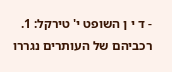- ד י ן השופט י' טירקל: 1. רכביהם של העותרים נגררו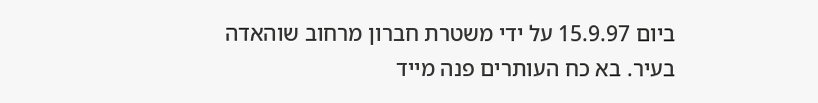ביום 15.9.97 על ידי משטרת חברון מרחוב שוהאדה בעיר. בא כח העותרים פנה מייד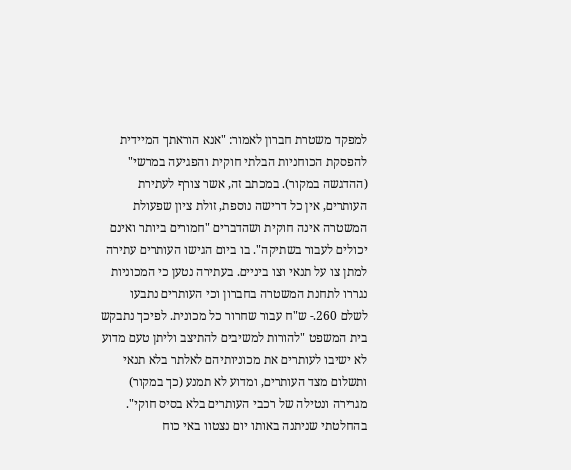למפקד משטרת חברון לאמור: "אנא הוראתך המיידית להפסקת הכוחניות הבלתי חוקית והפגיעה במרשי" (ההדגשה במקור). במכתב זה, אשר צורף לעתירת העותרים, אין כל דרישה נוספת, זולת ציון שפעולת המשטרה אינה חוקית ושהדברים "חמורים ביותר ואינם יכולים לעבור בשתיקה". בו ביום הגישו העותרים עתירה למתן צו על תנאי וצו ביניים. בעתירה נטען כי המכוניות נגררו לתחנת המשטרה בחברון וכי העותרים נתבעו לשלם 260.- ש"ח עבור שחרור כל מכונית. לפיכך נתבקש בית המשפט "להורות למשיבים להתיצב וליתן טעם מדוע לא ישיבו לעותרים את מכוניותיהם לאלתר בלא תנאי ותשלום מצד העותרים, ומדוע לא תמנע (כך במקור) מגרירה ונטילה של רכבי העותרים בלא בסיס חוקי". בהחלטתי שניתנה באותו יום נצטוו באי כוח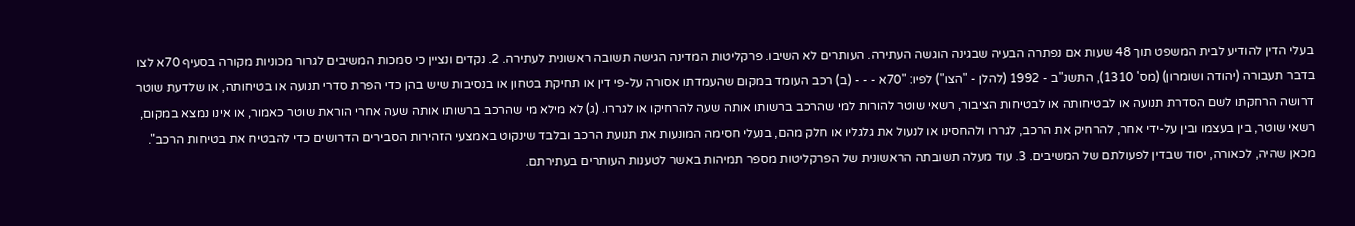בעלי הדין להודיע לבית המשפט תוך 48 שעות אם נפתרה הבעיה שבגינה הוגשה העתירה. העותרים לא השיבו. פרקליטות המדינה הגישה תשובה ראשונית לעתירה. 2. נקדים ונציין כי סמכות המשיבים לגרור מכוניות מקורה בסעיף 70א לצו בדבר תעבורה (יהודה ושומרון) (מס' 1310), התשנ"ב - 1992 (להלן - "הצו") לפיו: "70א - - - (ב) רכב העומד במקום שהעמדתו אסורה על-פי דין או תחיקת בטחון או בנסיבות שיש בהן כדי הפרת סדרי תנועה או בטיחותה, או שלדעת שוטר דרושה הרחקתו לשם הסדרת תנועה או לבטיחותה או לבטיחות הציבור, רשאי שוטר להורות למי שהרכב ברשותו אותה שעה להרחיקו או לגררו. (ג) לא מילא מי שהרכב ברשותו אותה שעה אחרי הוראת שוטר כאמור, או אינו נמצא במקום, רשאי שוטר, בין בעצמו ובין על-ידי אחר, להרחיק את הרכב, לגררו ולהחסינו או לנעול את גלגליו או חלק מהם, בנעלי חסימה המונעות את תנועת הרכב ובלבד שינקוט באמצעי הזהירות הסבירים הדרושים כדי להבטיח את בטיחות הרכב". מכאן שהיה, לכאורה, יסוד שבדין לפעולתם של המשיבים. 3. עוד מעלה תשובתה הראשונית של הפרקליטות מספר תמיהות באשר לטענות העותרים בעתירתם.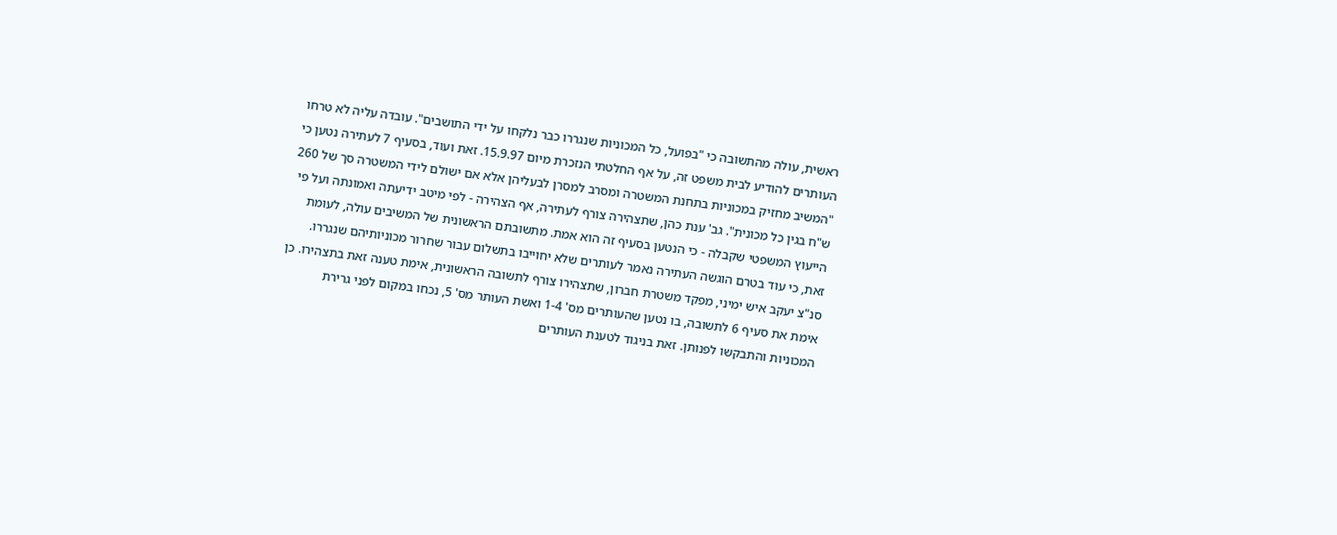ראשית, עולה מהתשובה כי "בפועל, כל המכוניות שנגררו כבר נלקחו על ידי התושבים". עובדה עליה לא טרחו העותרים להודיע לבית משפט זה, על אף החלטתי הנזכרת מיום 15.9.97. זאת ועוד, בסעיף 7 לעתירה נטען כי "המשיב מחזיק במכוניות בתחנת המשטרה ומסרב למסרן לבעליהן אלא אם ישולם לידי המשטרה סך של 260 ש"ח בגין כל מכונית". גב' ענת כהן, שתצהירה צורף לעתירה, אף הצהירה - לפי מיטב ידיעתה ואמונתה ועל פי הייעוץ המשפטי שקבלה - כי הנטען בסעיף זה הוא אמת. מתשובתם הראשונית של המשיבים עולה, לעומת זאת, כי עוד בטרם הוגשה העתירה נאמר לעותרים שלא יחוייבו בתשלום עבור שחרור מכוניותיהם שנגררו. סנ"צ יעקב איש ימיני, מפקד משטרת חברון, שתצהירו צורף לתשובה הראשונית, אימת טענה זאת בתצהירו. כן אימת את סעיף 6 לתשובה, בו נטען שהעותרים מס' 1-4 ואשת העותר מס' 5, נכחו במקום לפני גרירת המכוניות והתבקשו לפנותן. זאת בניגוד לטענת העותרים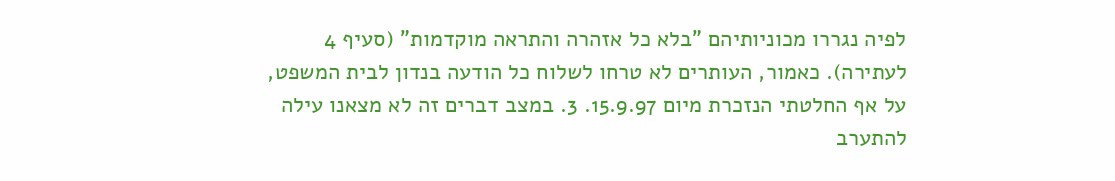לפיה נגררו מכוניותיהם "בלא כל אזהרה והתראה מוקדמות" (סעיף 4 לעתירה). כאמור, העותרים לא טרחו לשלוח כל הודעה בנדון לבית המשפט, על אף החלטתי הנזכרת מיום 15.9.97. 3. במצב דברים זה לא מצאנו עילה להתערב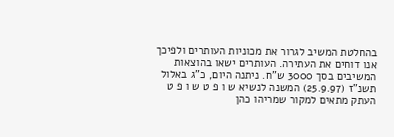בהחלטת המשיב לגרור את מכוניות העותרים ולפיכך אנו דוחים את העתירה. העותרים ישאו בהוצאות המשיבים בסך 3000 ש"ח. ניתנה היום, כ"ג באלול תשנ"ז (25.9.97) המשנה לנשיא ש ו פ ט ש ו פ ט העתק מתאים למקור שמריהו כהן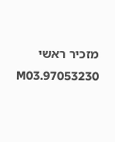מזכיר ראשי 97053230.M03